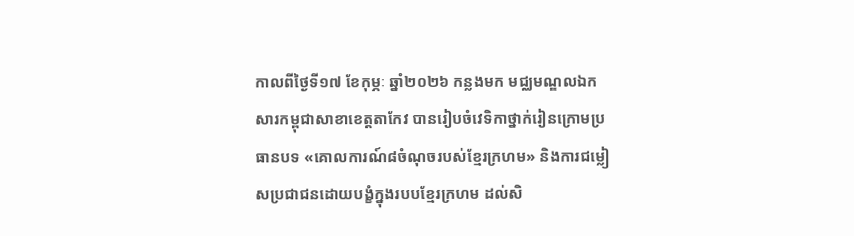កាលពីថ្ងៃទី១៧ ខែកុម្ភៈ ឆ្នាំ២០២៦ កន្លងមក មជ្ឈមណ្ឌលឯកសារកម្ពុជាសាខាខេត្តតាកែវ បានរៀបចំវេទិកាថ្នាក់រៀនក្រោមប្រធានបទ «គោលការណ៍៨ចំណុចរបស់ខ្មែរក្រហម» និងការជម្លៀសប្រជាជនដោយបង្ខំក្នុងរបបខ្មែរក្រហម ដល់សិ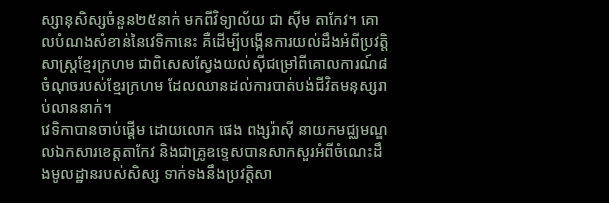ស្សានុសិស្សចំនួន២៥នាក់ មកពីវិទ្យាល័យ ជា ស៊ីម តាកែវ។ គោលបំណងសំខាន់នៃវេទិកានេះ គឺដើម្បីបង្កើនការយល់ដឹងអំពីប្រវត្តិសាស្ត្រខ្មែរក្រហម ជាពិសេសស្វែងយល់ស៊ីជម្រៅពីគោលការណ៍៨ចំណុចរបស់ខ្មែរក្រហម ដែលឈានដល់ការបាត់បង់ជីវិតមនុស្សរាប់លាននាក់។
វេទិកាបានចាប់ផ្តើម ដោយលោក ផេង ពង្សរ៉ាស៊ី នាយកមជ្ឈមណ្ឌលឯកសារខេត្តតាកែវ និងជាគ្រូឧទ្ទេសបានសាកសួរអំពីចំណេះដឹងមូលដ្ឋានរបស់សិស្ស ទាក់ទងនឹងប្រវត្តិសា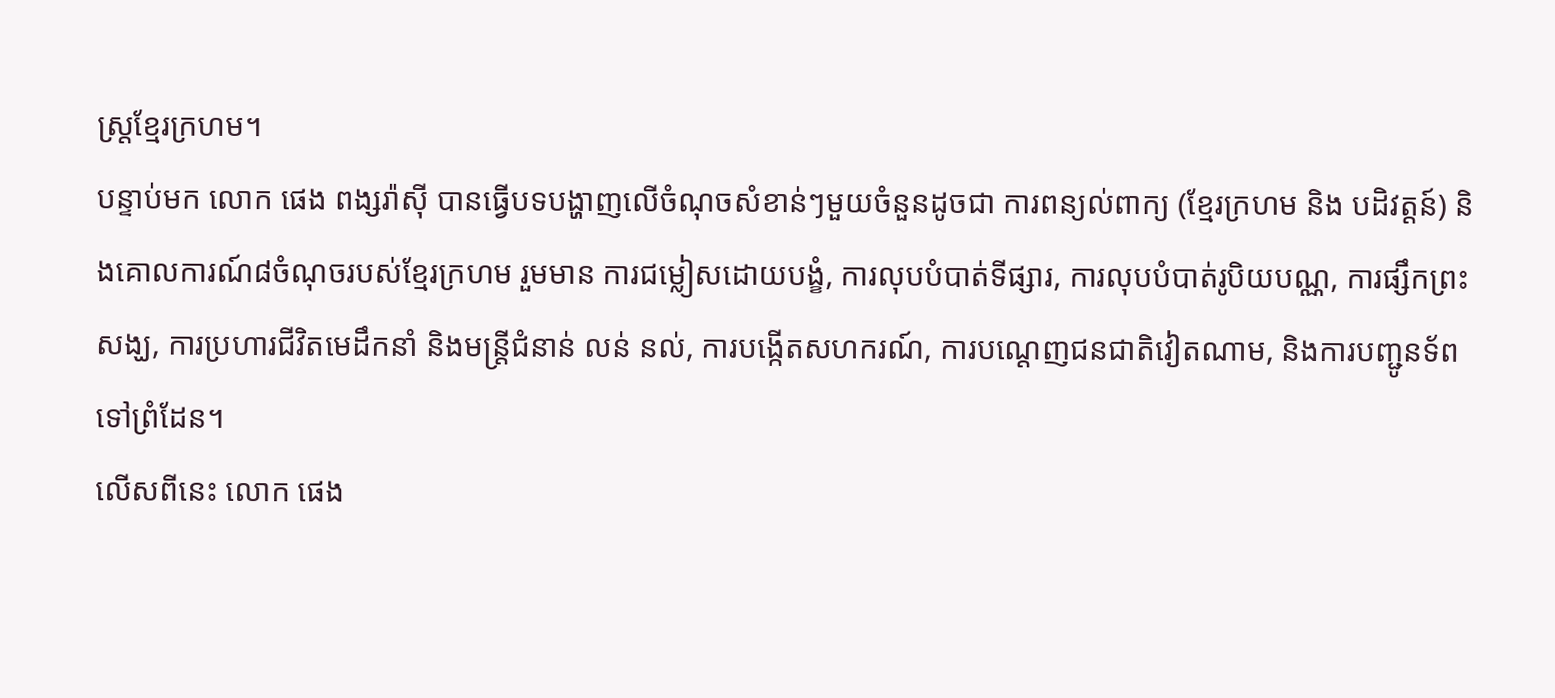ស្រ្តខ្មែរក្រហម។
បន្ទាប់មក លោក ផេង ពង្សរ៉ាស៊ី បានធ្វើបទបង្ហាញលើចំណុចសំខាន់ៗមួយចំនួនដូចជា ការពន្យល់ពាក្យ (ខ្មែរក្រហម និង បដិវត្តន៍) និងគោលការណ៍៨ចំណុចរបស់ខ្មែរក្រហម រួមមាន ការជម្លៀសដោយបង្ខំ, ការលុបបំបាត់ទីផ្សារ, ការលុបបំបាត់រូបិយបណ្ណ, ការផ្សឹកព្រះសង្ឃ, ការប្រហារជីវិតមេដឹកនាំ និងមន្ត្រីជំនាន់ លន់ នល់, ការបង្កើតសហករណ៍, ការបណ្តេញជនជាតិវៀតណាម, និងការបញ្ជូនទ័ពទៅព្រំដែន។
លើសពីនេះ លោក ផេង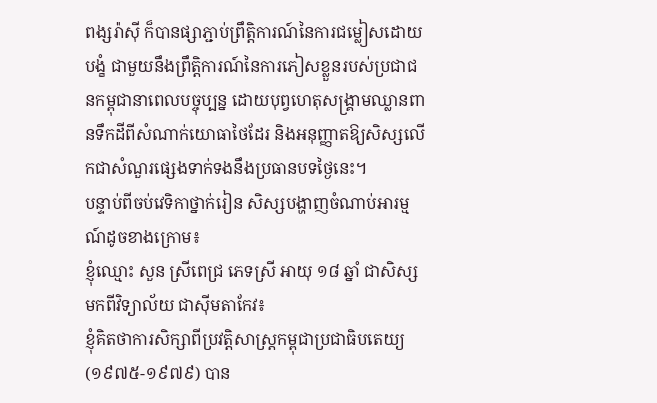ពង្សរ៉ាស៊ី ក៏បានផ្សាភ្ជាប់ព្រឹត្តិការណ៍នៃការជម្លៀសដោយបង្ខំ ជាមួយនឹងព្រឹត្តិការណ៍នៃការភៀសខ្លួនរបស់ប្រជាជនកម្ពុជានាពេលបច្ចុប្បន្ន ដោយបុព្វហេតុសង្គ្រាមឈ្លានពានទឹកដីពីសំណាក់យោធាថៃដែរ និងអនុញ្ញាតឱ្យសិស្សលើកជាសំណួរផ្សេងទាក់ទងនឹងប្រធានបទថ្ងៃនេះ។
បន្ទាប់ពីចប់វេទិកាថ្នាក់រៀន សិស្សបង្ហាញចំណាប់អារម្មណ៍ដូចខាងក្រោម៖
ខ្ញុំឈ្មោះ សួន ស្រីពេជ្រ ភេទស្រី អាយុ ១៨ ឆ្នាំ ជាសិស្សមកពីវិទ្យាល័យ ជាស៊ីមតាកែវ៖
ខ្ញុំគិតថាការសិក្សាពីប្រវត្តិសាស្ត្រកម្ពុជាប្រជាធិបតេយ្យ(១៩៧៥-១៩៧៩) បាន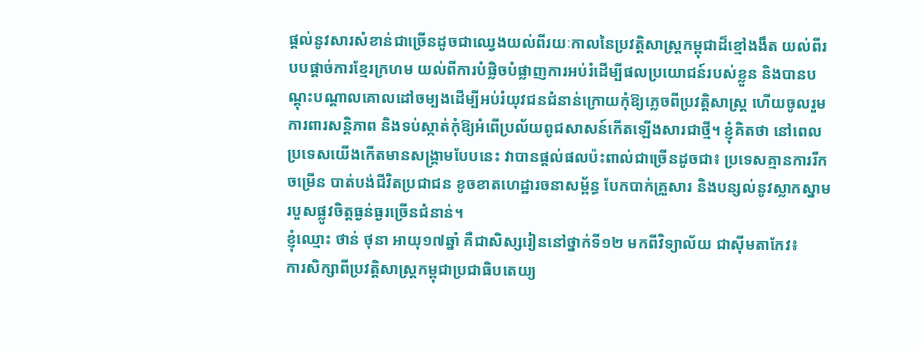ផ្តល់នូវសារសំខាន់ជាច្រើនដូចជាឈ្វេងយល់ពីរយៈកាលនៃប្រវត្តិសាស្ត្រកម្ពុជាដ៏ខ្មៅងងឹត យល់ពីរបបផ្ដាច់ការខ្មែរក្រហម យល់ពីការបំផ្លិចបំផ្លាញការអប់រំដើម្បីផលប្រយោជន៍របស់ខ្លួន និងបានបណ្តុះបណ្តាលគោលដៅចម្បងដើម្បីអប់រំយុវជនជំនាន់ក្រោយកុំឱ្យភ្លេចពីប្រវត្តិសាស្ត្រ ហើយចូលរួមការពារសន្តិភាព និងទប់ស្កាត់កុំឱ្យអំពើប្រល័យពូជសាសន៍កើតឡើងសារជាថ្មី។ ខ្ញុំគិតថា នៅពេលប្រទេសយើងកើតមានសង្គ្រាមបែបនេះ វាបានផ្តល់ផលប៉ះពាល់ជាច្រើនដូចជា៖ ប្រទេសគ្មានការរីកចម្រើន បាត់បង់ជីវិតប្រជាជន ខូចខាតហេដ្ឋារចនាសម្ព័ន្ធ បែកបាក់គ្រួសារ និងបន្សល់នូវស្លាកស្នាមរបួសផ្លូវចិត្តធ្ងន់ធ្ងរច្រើនជំនាន់។
ខ្ញុំឈ្មោះ ថាន់ ថុនា អាយុ១៧ឆ្នាំ គឺជាសិស្សរៀននៅថ្នាក់ទី១២ មកពីវិទ្យាល័យ ជាស៊ីមតាកែវ៖
ការសិក្សាពីប្រវត្តិសាស្ត្រកម្ពុជាប្រជាធិបតេយ្យ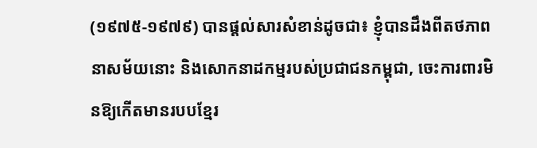(១៩៧៥-១៩៧៩) បានផ្តល់សារសំខាន់ដូចជា៖ ខ្ញុំបានដឹងពីតថភាពនាសម័យនោះ និងសោកនាដកម្មរបស់ប្រជាជនកម្ពុជា, ចេះការពារមិនឱ្យកើតមានរបបខ្មែរ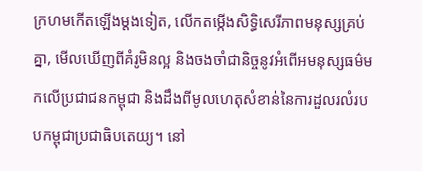ក្រហមកើតឡើងម្តងទៀត, លើកតម្កើងសិទ្ធិសេរីភាពមនុស្សគ្រប់គ្នា, មើលឃើញពីគំរូមិនល្អ និងចងចាំជានិច្ចនូវអំពើអមនុស្សធម៌មកលើប្រជាជនកម្ពុជា និងដឹងពីមូលហេតុសំខាន់នៃការដួលរលំរបបកម្ពុជាប្រជាធិបតេយ្យ។ នៅ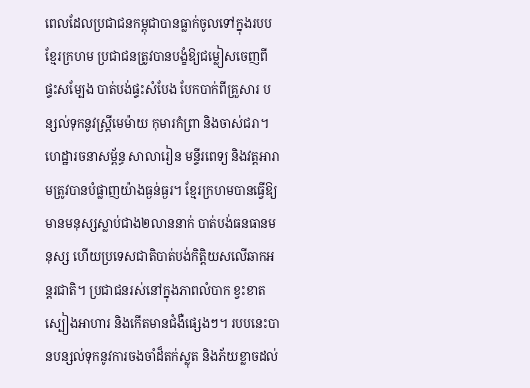ពេលដែលប្រជាជនកម្ពុជាបានធ្លាក់ចូលទៅក្នុងរបបខ្មែរក្រហម ប្រជាជនត្រូវបានបង្ខំឱ្យជម្លៀសចេញពីផ្ទះសម្បែង បាត់បង់ផ្ទះសំបែង បែកបាក់ពីគ្រួសារ បន្សល់ទុកនូវស្រ្តីមេម៉ាយ កុមារកំព្រា និងចាស់ជរា។ ហេដ្ឋារចនាសម្ព័ន្ធ សាលារៀន មន្ទីរពេទ្យ និងវត្តអារាមត្រូវបានបំផ្លាញយ៉ាងធ្ងន់ធ្ងរ។ ខ្មែរក្រហមបានធ្វើឱ្យមានមនុស្សស្លាប់ជាង២លាននាក់ បាត់បង់ធនធានមនុស្ស ហើយប្រទេសជាតិបាត់បង់កិតិ្តយសលើឆាកអន្តរជាតិ។ ប្រជាជនរស់នៅក្នុងភាពលំបាក ខ្វះខាតស្បៀងអាហារ និងកើតមានជំងឺផ្សេងៗ។ របបនេះបានបន្សល់ទុកនូវការចងចាំដ៏តក់ស្លុត និងភ័យខ្លាចដល់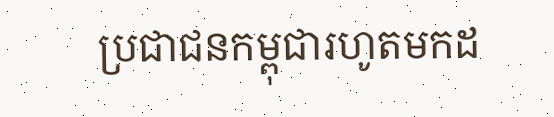ប្រជាជនកម្ពុជារហូតមកដ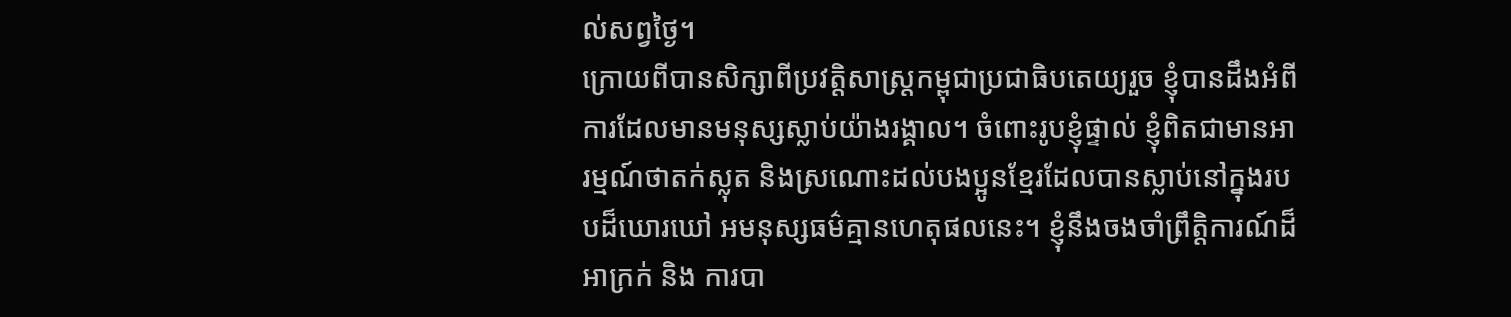ល់សព្វថ្ងៃ។
ក្រោយពីបានសិក្សាពីប្រវត្តិសាស្ត្រកម្ពុជាប្រជាធិបតេយ្យរួច ខ្ញុំបានដឹងអំពីការដែលមានមនុស្សស្លាប់យ៉ាងរង្គាល។ ចំពោះរូបខ្ញុំផ្ទាល់ ខ្ញុំពិតជាមានអារម្មណ៍ថាតក់ស្លុត និងស្រណោះដល់បងប្អូនខ្មែរដែលបានស្លាប់នៅក្នុងរបបដ៏ឃោរឃៅ អមនុស្សធម៌គ្មានហេតុផលនេះ។ ខ្ញុំនឹងចងចាំព្រឹត្តិការណ៍ដ៏អាក្រក់ និង ការបា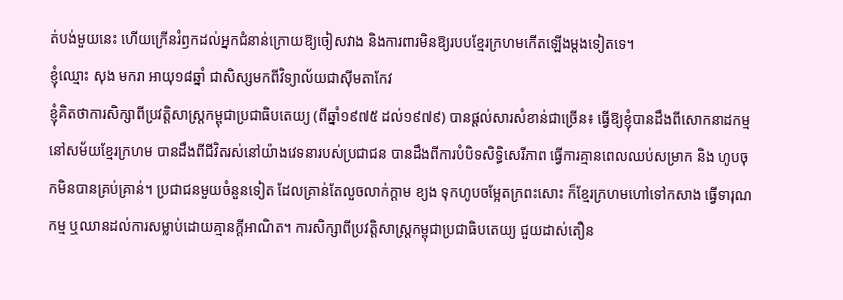ត់បង់មួយនេះ ហើយក្រើនរំឭកដល់អ្នកជំនាន់ក្រោយឱ្យចៀសវាង និងការពារមិនឱ្យរបបខ្មែរក្រហមកើតឡើងម្តងទៀតទេ។
ខ្ញុំឈ្មោះ សុង មករា អាយុ១៨ឆ្នាំ ជាសិស្សមកពីវិទ្យាល័យជាស៊ីមតាកែវ
ខ្ញុំគិតថាការសិក្សាពីប្រវត្តិសាស្ត្រកម្ពុជាប្រជាធិបតេយ្យ (ពីឆ្នាំ១៩៧៥ ដល់១៩៧៩) បានផ្ដល់សារសំខាន់ជាច្រើន៖ ធ្វើឱ្យខ្ញុំបានដឹងពីសោកនាដកម្មនៅសម័យខ្មែរក្រហម បានដឹងពីជីវិតរស់នៅយ៉ាងវេទនារបស់ប្រជាជន បានដឹងពីការបំបិទសិទ្ធិសេរីភាព ធ្វើការគ្មានពេលឈប់សម្រាក និង ហូបចុកមិនបានគ្រប់គ្រាន់។ ប្រជាជនមួយចំនួនទៀត ដែលគ្រាន់តែលួចលាក់ក្ដាម ខ្យង ទុកហូបចម្អែតក្រពះសោះ ក៏ខ្មែរក្រហមហៅទៅកសាង ធ្វើទារុណកម្ម ឬឈានដល់ការសម្លាប់ដោយគ្មានក្ដីអាណិត។ ការសិក្សាពីប្រវត្តិសាស្ត្រកម្ពុជាប្រជាធិបតេយ្យ ជួយដាស់តឿន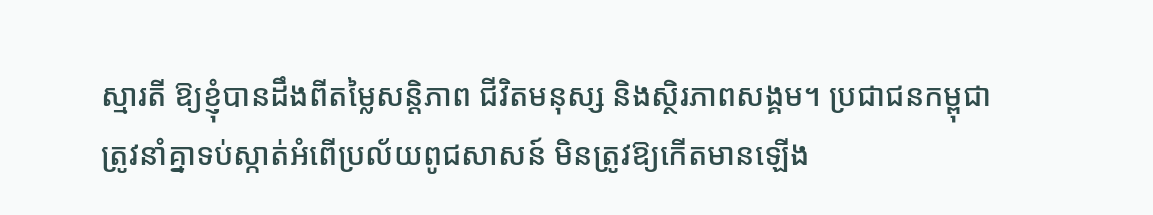ស្មារតី ឱ្យខ្ញុំបានដឹងពីតម្លៃសន្តិភាព ជីវិតមនុស្ស និងស្ថិរភាពសង្គម។ ប្រជាជនកម្ពុជាត្រូវនាំគ្នាទប់ស្កាត់អំពើប្រល័យពូជសាសន៍ មិនត្រូវឱ្យកើតមានឡើង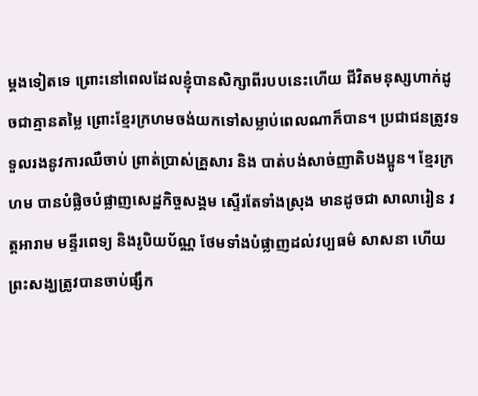ម្ដងទៀតទេ ព្រោះនៅពេលដែលខ្ញុំបានសិក្សាពីរបបនេះហើយ ជីវិតមនុស្សហាក់ដូចជាគ្មានតម្លៃ ព្រោះខ្មែរក្រហមចង់យកទៅសម្លាប់ពេលណាក៏បាន។ ប្រជាជនត្រូវទទួលរងនូវការឈឺចាប់ ព្រាត់ប្រាស់គ្រួសារ និង បាត់បង់សាច់ញាតិបងប្អូន។ ខ្មែរក្រហម បានបំផ្លិចបំផ្លាញសេដ្ឋកិច្ចសង្គម ស្ទើរតែទាំងស្រុង មានដូចជា សាលារៀន វត្តអារាម មន្ទីរពេទ្យ និងរូបិយប័ណ្ណ ថែមទាំងបំផ្លាញដល់វប្បធម៌ សាសនា ហើយព្រះសង្ឃត្រូវបានចាប់ផ្សឹក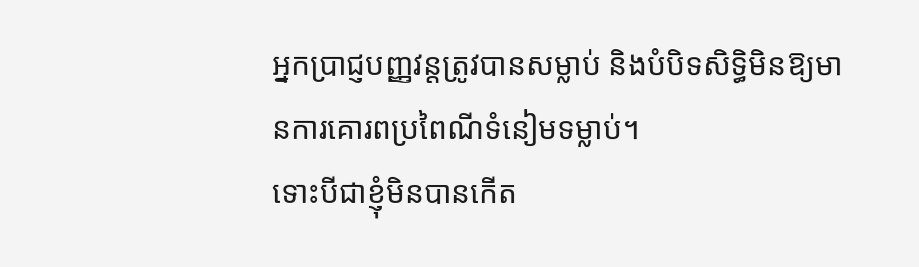អ្នកប្រាជ្ញបញ្ញវន្តត្រូវបានសម្លាប់ និងបំបិទសិទ្ធិមិនឱ្យមានការគោរពប្រពៃណីទំនៀមទម្លាប់។
ទោះបីជាខ្ញុំមិនបានកើត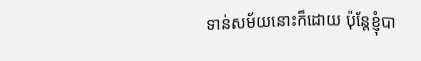ទាន់សម័យនោះក៏ដោយ ប៉ុន្តែខ្ញុំបា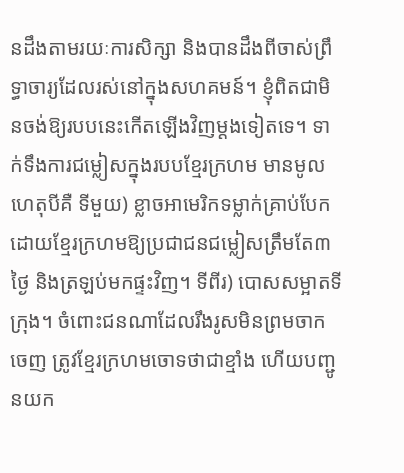នដឹងតាមរយៈការសិក្សា និងបានដឹងពីចាស់ព្រឹទ្ធាចារ្យដែលរស់នៅក្នុងសហគមន៍។ ខ្ញុំពិតជាមិនចង់ឱ្យរបបនេះកើតឡើងវិញម្ដងទៀតទេ។ ទាក់ទឹងការជម្លៀសក្នុងរបបខ្មែរក្រហម មានមូលហេតុបីគឺ ទីមួយ) ខ្លាចអាមេរិកទម្លាក់គ្រាប់បែក ដោយខ្មែរក្រហមឱ្យប្រជាជនជម្លៀសត្រឹមតែ៣ថ្ងៃ និងត្រឡប់មកផ្ទះវិញ។ ទីពីរ) បោសសម្អាតទីក្រុង។ ចំពោះជនណាដែលរឹងរូសមិនព្រមចាកចេញ ត្រូវខ្មែរក្រហមចោទថាជាខ្មាំង ហើយបញ្ជូនយក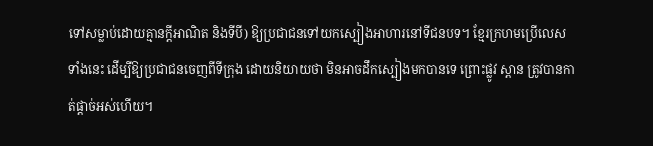ទៅសម្លាប់ដោយគ្មានក្ដីអាណិត និងទីបី) ឱ្យប្រជាជនទៅយកស្បៀងអាហារនៅទីជនបទ។ ខ្មែរក្រហមប្រើលេសទាំងនេះ ដើម្បីឱ្យប្រជាជនចេញពីទីក្រុង ដោយនិយាយថា មិនអាចដឹកស្បៀងមកបានទេ ព្រោះផ្លូវ ស្ពាន ត្រូវបានកាត់ផ្ដាច់អស់ហើយ។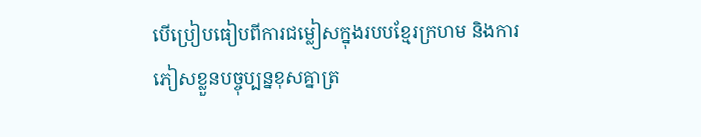បើប្រៀបធៀបពីការជម្លៀសក្នុងរបបខ្មែរក្រហម និងការភៀសខ្លួនបច្ចុប្បន្នខុសគ្នាត្រ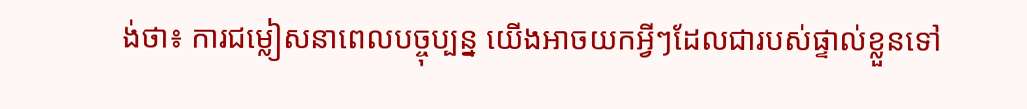ង់ថា៖ ការជម្លៀសនាពេលបច្ចុប្បន្ន យើងអាចយកអ្វីៗដែលជារបស់ផ្ទាល់ខ្លួនទៅ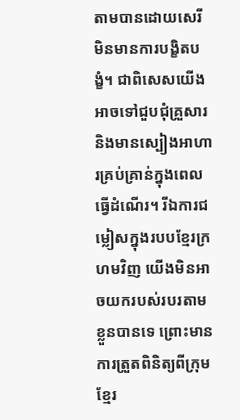តាមបានដោយសេរី មិនមានការបង្ខិតបង្ខំ។ ជាពិសេសយើងអាចទៅជួបជុំគ្រួសារ និងមានស្បៀងអាហារគ្រប់គ្រាន់ក្នុងពេលធ្វើដំណើរ។ រីឯការជម្លៀសក្នុងរបបខ្មែរក្រហមវិញ យើងមិនអាចយករបស់របរតាមខ្លួនបានទេ ព្រោះមានការត្រួតពិនិត្យពីក្រុមខ្មែរ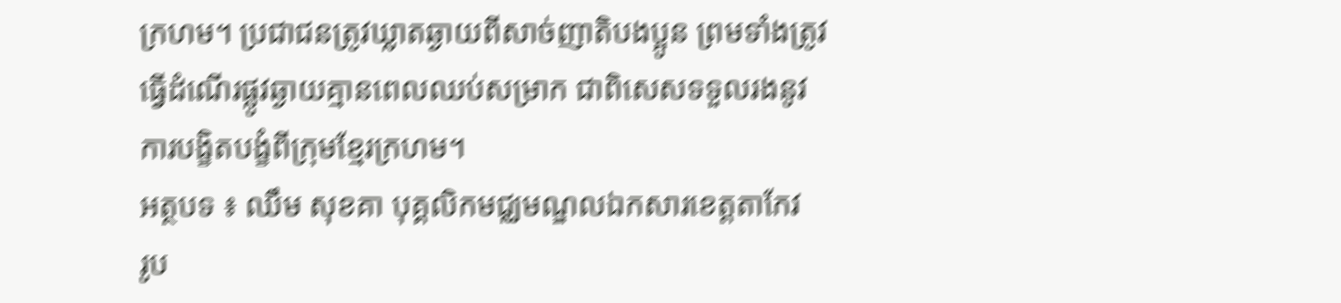ក្រហម។ ប្រជាជនត្រូវឃ្លាតឆ្ងាយពីសាច់ញាតិបងប្អូន ព្រមទាំងត្រូវធ្វើដំណើរផ្លូវឆ្ងាយគ្មានពេលឈប់សម្រាក ជាពិសេសទទួលរងនូវការបង្ខិតបង្ខំពីក្រុមខ្មែរក្រហម។
អត្ថបទ ៖ ឈឹម សុខគា បុគ្គលិកមជ្ឈមណ្ឌលឯកសារខេត្តតាកែវ
រូប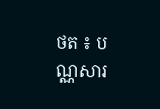ថត ៖ បណ្ណសារ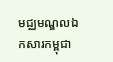មជ្ឈមណ្ឌលឯកសារកម្ពុជា